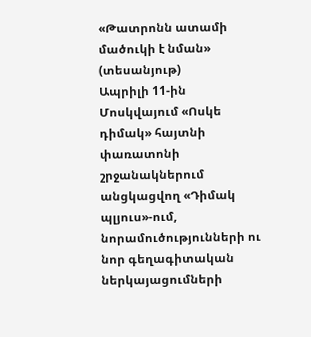«Թատրոնն ատամի մածուկի է նման» (տեսանյութ)
Ապրիլի 11-ին Մոսկվայում «Ոսկե դիմակ» հայտնի փառատոնի շրջանակներում անցկացվող «Դիմակ պլյուս»-ում, նորամուծությունների ու նոր գեղագիտական ներկայացումների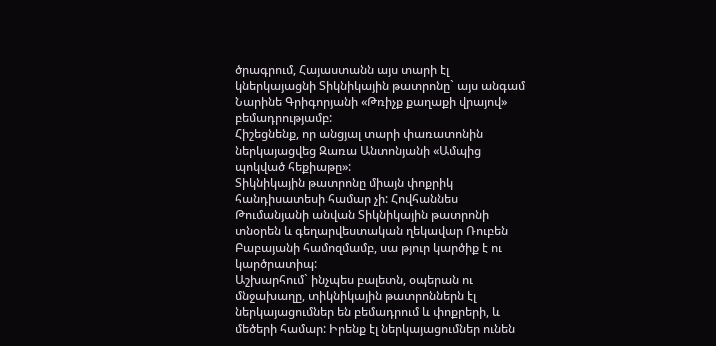ծրագրում, Հայաստանն այս տարի էլ կներկայացնի Տիկնիկային թատրոնը` այս անգամ Նարինե Գրիգորյանի «Թռիչք քաղաքի վրայով» բեմադրությամբ:
Հիշեցնենք, որ անցյալ տարի փառատոնին ներկայացվեց Զառա Անտոնյանի «Ամպից պոկված հեքիաթը»:
Տիկնիկային թատրոնը միայն փոքրիկ հանդիսատեսի համար չի: Հովհաննես Թումանյանի անվան Տիկնիկային թատրոնի տնօրեն և գեղարվեստական ղեկավար Ռուբեն Բաբայանի համոզմամբ, սա թյուր կարծիք է ու կարծրատիպ:
Աշխարհում` ինչպես բալետն, օպերան ու մնջախաղը, տիկնիկային թատրոններն էլ ներկայացումներ են բեմադրում և փոքրերի, և մեծերի համար: Իրենք էլ ներկայացումներ ունեն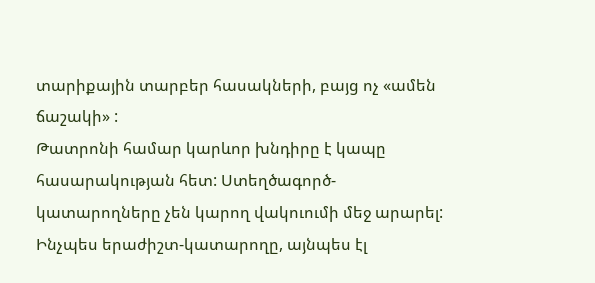տարիքային տարբեր հասակների, բայց ոչ «ամեն ճաշակի» :
Թատրոնի համար կարևոր խնդիրը է կապը հասարակության հետ: Ստեղծագործ-կատարողները չեն կարող վակուումի մեջ արարել: Ինչպես երաժիշտ-կատարողը, այնպես էլ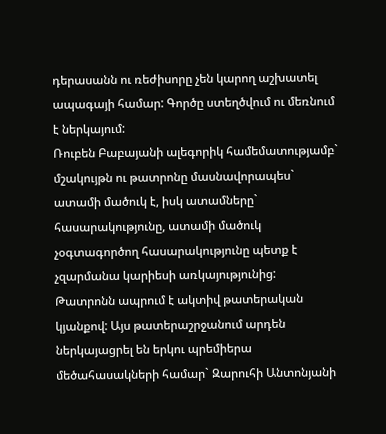դերասանն ու ռեժիսորը չեն կարող աշխատել ապագայի համար: Գործը ստեղծվում ու մեռնում է ներկայում:
Ռուբեն Բաբայանի ալեգորիկ համեմատությամբ` մշակույթն ու թատրոնը մասնավորապես` ատամի մածուկ է, իսկ ատամները` հասարակությունը, ատամի մածուկ չօգտագործող հասարակությունը պետք է չզարմանա կարիեսի առկայությունից:
Թատրոնն ապրում է ակտիվ թատերական կյանքով: Այս թատերաշրջանում արդեն ներկայացրել են երկու պրեմիերա մեծահասակների համար` Զարուհի Անտոնյանի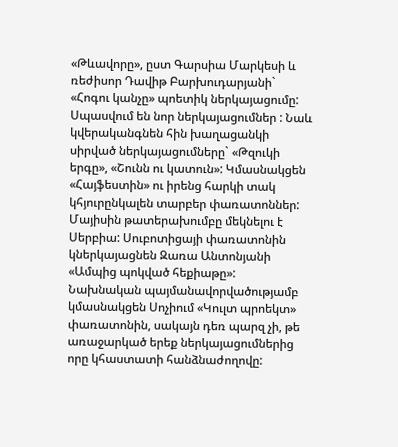«Թևավորը», ըստ Գարսիա Մարկեսի և ռեժիսոր Դավիթ Բարխուդարյանի` «Հոգու կանչը» պոետիկ ներկայացումը: Սպասվում են նոր ներկայացումներ : Նաև կվերականգնեն հին խաղացանկի սիրված ներկայացումները` «Թզուկի երգը», «Շունն ու կատուն»: Կմասնակցեն «Հայֆեստին» ու իրենց հարկի տակ կհյուրընկալեն տարբեր փառատոններ:
Մայիսին թատերախումբը մեկնելու է Սերբիա: Սուբոտիցայի փառատոնին կներկայացնեն Զառա Անտոնյանի «Ամպից պոկված հեքիաթը»: Նախնական պայմանավորվածությամբ կմասնակցեն Սոչիում «Կուլտ պրոեկտ» փառատոնին, սակայն դեռ պարզ չի, թե առաջարկած երեք ներկայացումներից որը կհաստատի հանձնաժողովը: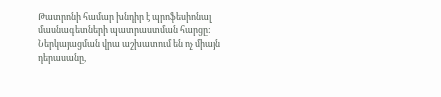Թատրոնի համար խնդիր է պրոֆեսիոնալ մասնագետների պատրաստման հարցը: Ներկայացման վրա աշխատում են ոչ միայն դերասանը,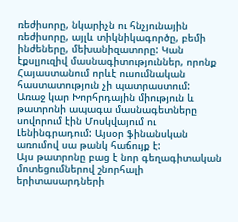ռեժիսորը, նկարիչն ու հնչյունային ռեժիսորը, այլև տիկնիկագործը, բեմի ինժեները, մեխանիզատորը: Կան էքսլյուզիվ մասնագիտություններ, որոնք Հայաստանում որևէ ուսումնական հաստատություն չի պատրաստում:
Առաջ կար Խորհրդային միություն և թատրոնի ապագա մասնագետները սովորում էին Մոսկվայում ու Լենինգրադում: Այսօր ֆինանսկան առումով սա թանկ հաճույք է:
Այս թատրոնը բաց է նոր գեղագիտական մոտեցումներով շնորհալի երիտասարդների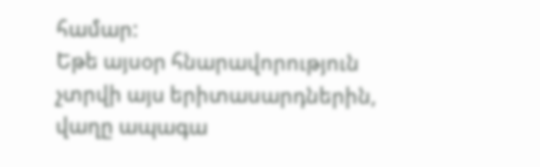համար:
Եթե այսօր հնարավորություն չտրվի այս երիտասարդներին, վաղը ապագա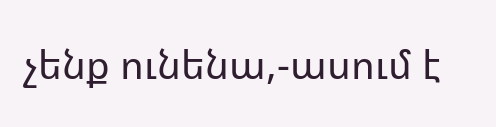չենք ունենա,-ասում է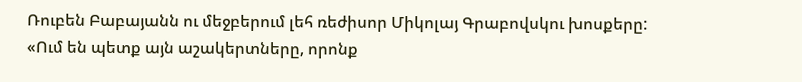Ռուբեն Բաբայանն ու մեջբերում լեհ ռեժիսոր Միկոլայ Գրաբովսկու խոսքերը: «Ում են պետք այն աշակերտները, որոնք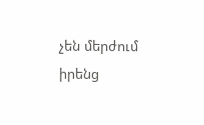չեն մերժում իրենց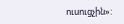ուսուցչին»: